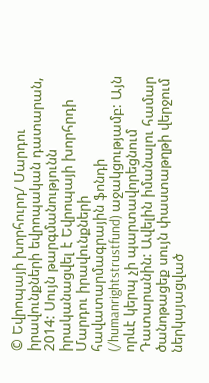© Եվրոպայի խորհուրդ/ Մարդու իրավունքների եվրոպական դատարան, 2014: Սույն թարգմանությունն իրականացվել է Եվրոպայի խորհրդի Մարդու իրավունքների հավատարմագրային ֆոնդի (/humanrightstrustfund) աջակցությամբ: Այն որևէ կերպ չի պարտավորեցնում Դատարանին: Ավելին իմանալու համար ծանոթացեք սույն փաստաթղթի վերջում ներկայացված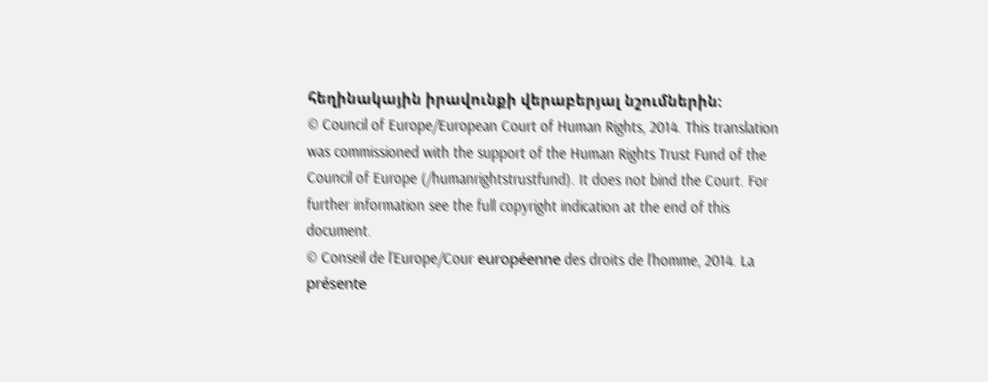հեղինակային իրավունքի վերաբերյալ նշումներին:
© Council of Europe/European Court of Human Rights, 2014. This translation was commissioned with the support of the Human Rights Trust Fund of the Council of Europe (/humanrightstrustfund). It does not bind the Court. For further information see the full copyright indication at the end of this document.
© Conseil de l’Europe/Cour européenne des droits de l’homme, 2014. La présente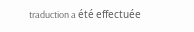traduction a été effectuée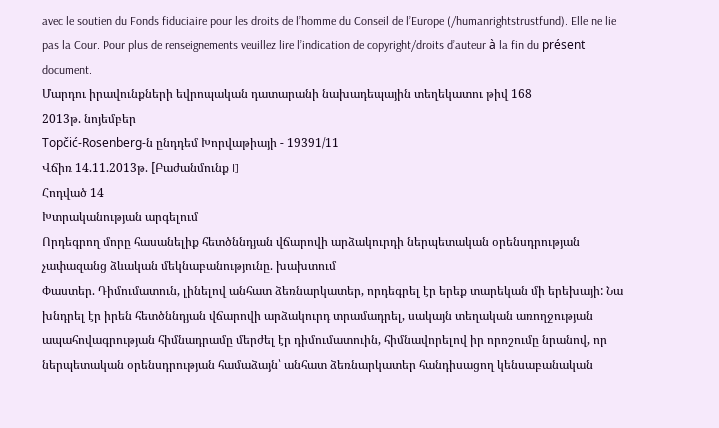avec le soutien du Fonds fiduciaire pour les droits de l’homme du Conseil de l’Europe (/humanrightstrustfund). Elle ne lie pas la Cour. Pour plus de renseignements veuillez lire l’indication de copyright/droits d’auteur à la fin du présent document.
Մարդու իրավունքների եվրոպական դատարանի նախադեպային տեղեկատու թիվ 168
2013թ. նոյեմբեր
Topčić-Rosenberg-ն ընդդեմ Խորվաթիայի - 19391/11
Վճիռ 14.11.2013թ. [Բաժանմունք I]
Հոդված 14
Խտրականության արգելում
Որդեգրող մորը հասանելիք հետծննդյան վճարովի արձակուրդի ներպետական օրենսդրության չափազանց ձևական մեկնաբանությունը. խախտում
Փաստեր. Դիմումատուն, լինելով անհատ ձեռնարկատեր, որդեգրել էր երեք տարեկան մի երեխայի: Նա խնդրել էր իրեն հետծննդյան վճարովի արձակուրդ տրամադրել, սակայն տեղական առողջության ապահովագրության հիմնադրամը մերժել էր դիմումատուին, հիմնավորելով իր որոշումը նրանով, որ ներպետական օրենսդրության համաձայն՝ անհատ ձեռնարկատեր հանդիսացող կենսաբանական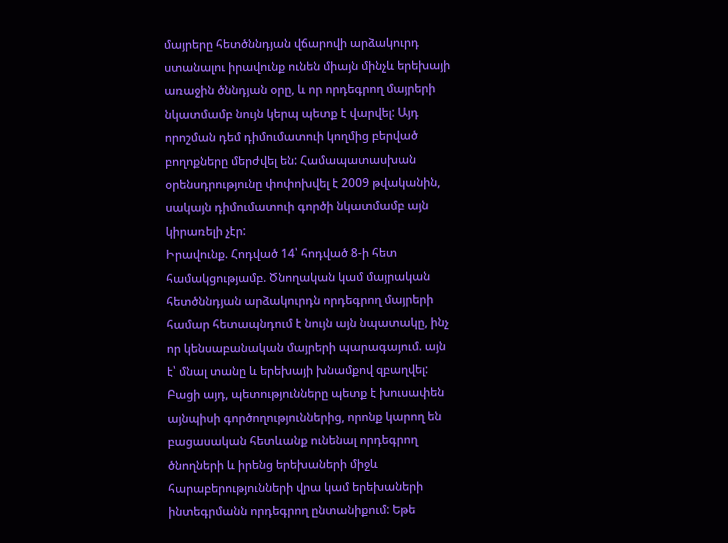մայրերը հետծննդյան վճարովի արձակուրդ ստանալու իրավունք ունեն միայն մինչև երեխայի առաջին ծննդյան օրը, և որ որդեգրող մայրերի նկատմամբ նույն կերպ պետք է վարվել: Այդ որոշման դեմ դիմումատուի կողմից բերված բողոքները մերժվել են: Համապատասխան օրենսդրությունը փոփոխվել է 2009 թվականին, սակայն դիմումատուի գործի նկատմամբ այն կիրառելի չէր:
Իրավունք. Հոդված 14՝ հոդված 8-ի հետ համակցությամբ. Ծնողական կամ մայրական հետծննդյան արձակուրդն որդեգրող մայրերի համար հետապնդում է նույն այն նպատակը, ինչ որ կենսաբանական մայրերի պարագայում. այն է՝ մնալ տանը և երեխայի խնամքով զբաղվել: Բացի այդ, պետությունները պետք է խուսափեն այնպիսի գործողություններից, որոնք կարող են բացասական հետևանք ունենալ որդեգրող ծնողների և իրենց երեխաների միջև հարաբերությունների վրա կամ երեխաների ինտեգրմանն որդեգրող ընտանիքում: Եթե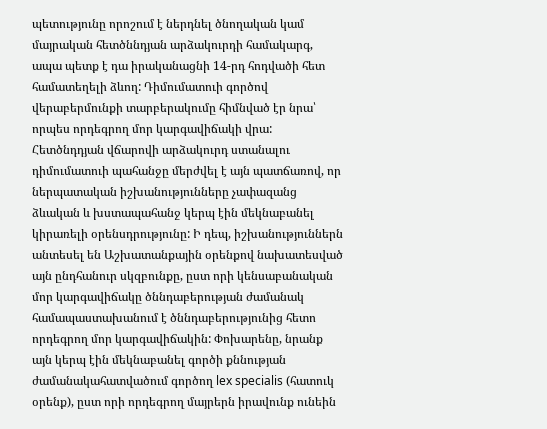պետությունը որոշում է ներդնել ծնողական կամ մայրական հետծննդյան արձակուրդի համակարգ, ապա պետք է դա իրականացնի 14-րդ հոդվածի հետ համատեղելի ձևող: Դիմումատուի գործով վերաբերմունքի տարբերակումը հիմնված էր նրա՝ որպես որդեգրող մոր կարգավիճակի վրա: Հետծնդդյան վճարովի արձակուրդ ստանալու դիմումատուի պահանջը մերժվել է այն պատճառով, որ ներպատական իշխանությունները չափազանց ձևական և խստապահանջ կերպ էին մեկնաբանել կիրառելի օրենսդրությունը: Ի դեպ, իշխանություններն անտեսել են Աշխատանքային օրենքով նախատեսված այն ընդհանուր սկզբունքը, ըստ որի կենսաբանական մոր կարգավիճակը ծննդաբերության ժամանակ համապաստախանում է ծննդաբերությունից հետո որդեգրող մոր կարգավիճակին: Փոխարենը, նրանք այն կերպ էին մեկնաբանել գործի քննության ժամանակահատվածում գործող lex specialis (հատուկ օրենք), ըստ որի որդեգրող մայրերն իրավունք ունեին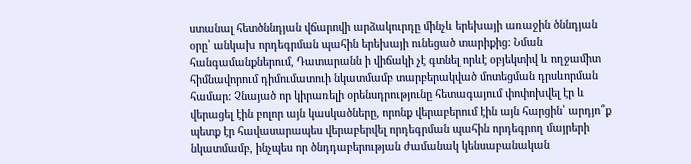ստանալ հետծննդյան վճարովի արձակուրդը մինչև երեխայի առաջին ծննդյան օրը՝ անկախ որդեգրման պահին երեխայի ունեցած տարիքից: Նման հանգամանքներում, Դատարանն ի վիճակի չէ գտնել որևէ օբյեկտիվ և ողջամիտ հիմնավորում դիմումատուի նկատմամբ տարբերակված մոտեցման դրսևորման համար: Չնայած որ կիրառելի օրենսդրությունը հետագայում փոփոխվել էր և վերացել էին բոլոր այն կասկածները, որոնք վերաբերում էին այն հարցին՝ արդյո՞ք պետք էր հավասարապես վերաբերվել որդեգրման պահին որդեգրող մայրերի նկատմամբ, ինչպես որ ծնդդաբերության ժամանակ կենսաբանական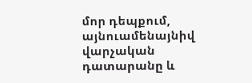մոր դեպքում, այնուամենայնիվ վարչական դատարանը և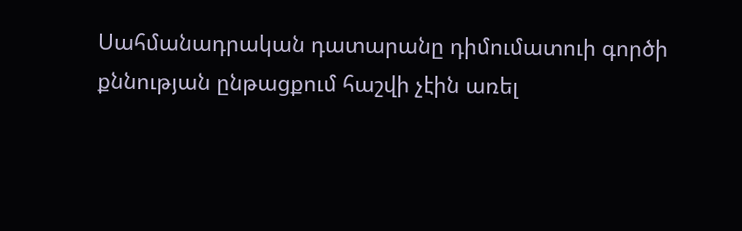Սահմանադրական դատարանը դիմումատուի գործի քննության ընթացքում հաշվի չէին առել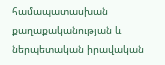համապատասխան քաղաքականության և ներպետական իրավական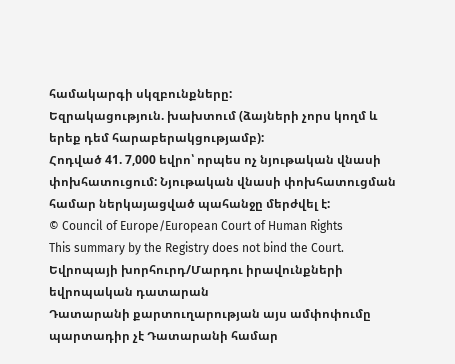համակարգի սկզբունքները:
Եզրակացություն. խախտում (ձայների չորս կողմ և երեք դեմ հարաբերակցությամբ):
Հոդված 41. 7,000 եվրո՝ որպես ոչ նյութական վնասի փոխհատուցում: Նյութական վնասի փոխհատուցման համար ներկայացված պահանջը մերժվել է:
© Council of Europe/European Court of Human Rights
This summary by the Registry does not bind the Court.
Եվրոպայի խորհուրդ/Մարդու իրավունքների եվրոպական դատարան
Դատարանի քարտուղարության այս ամփոփումը պարտադիր չէ Դատարանի համար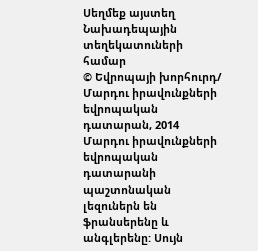Սեղմեք այստեղ Նախադեպային տեղեկատուների համար
© Եվրոպայի խորհուրդ/ Մարդու իրավունքների եվրոպական դատարան, 2014
Մարդու իրավունքների եվրոպական դատարանի պաշտոնական լեզուներն են ֆրանսերենը և անգլերենը: Սույն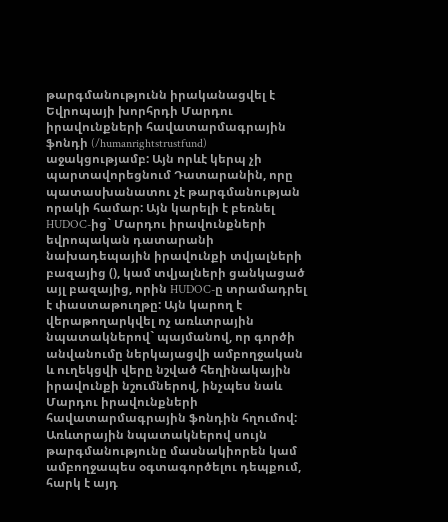թարգմանությունն իրականացվել է Եվրոպայի խորհրդի Մարդու իրավունքների հավատարմագրային ֆոնդի (/humanrightstrustfund) աջակցությամբ: Այն որևէ կերպ չի պարտավորեցնում Դատարանին, որը պատասխանատու չէ թարգմանության որակի համար: Այն կարելի է բեռնել HUDOC-ից` Մարդու իրավունքների եվրոպական դատարանի նախադեպային իրավունքի տվյալների բազայից (), կամ տվյալների ցանկացած այլ բազայից, որին HUDOC-ը տրամադրել է փաստաթուղթը: Այն կարող է վերաթողարկվել ոչ առևտրային նպատակներով` պայմանով, որ գործի անվանումը ներկայացվի ամբողջական և ուղեկցվի վերը նշված հեղինակային իրավունքի նշումներով, ինչպես նաև Մարդու իրավունքների հավատարմագրային ֆոնդին հղումով: Առևտրային նպատակներով սույն թարգմանությունը մասնակիորեն կամ ամբողջապես օգտագործելու դեպքում, հարկ է այդ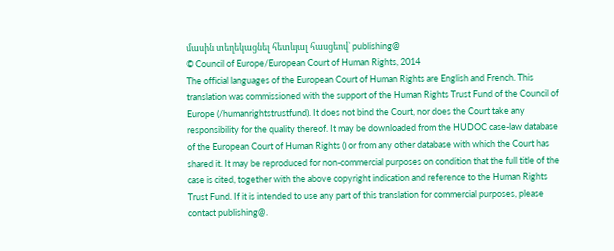մասին տեղեկացնել հետևյալ հասցեով` publishing@
© Council of Europe/European Court of Human Rights, 2014
The official languages of the European Court of Human Rights are English and French. This translation was commissioned with the support of the Human Rights Trust Fund of the Council of Europe (/humanrightstrustfund). It does not bind the Court, nor does the Court take any responsibility for the quality thereof. It may be downloaded from the HUDOC case-law database of the European Court of Human Rights () or from any other database with which the Court has shared it. It may be reproduced for non-commercial purposes on condition that the full title of the case is cited, together with the above copyright indication and reference to the Human Rights Trust Fund. If it is intended to use any part of this translation for commercial purposes, please contact publishing@.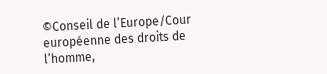©Conseil de l’Europe/Cour européenne des droits de l’homme,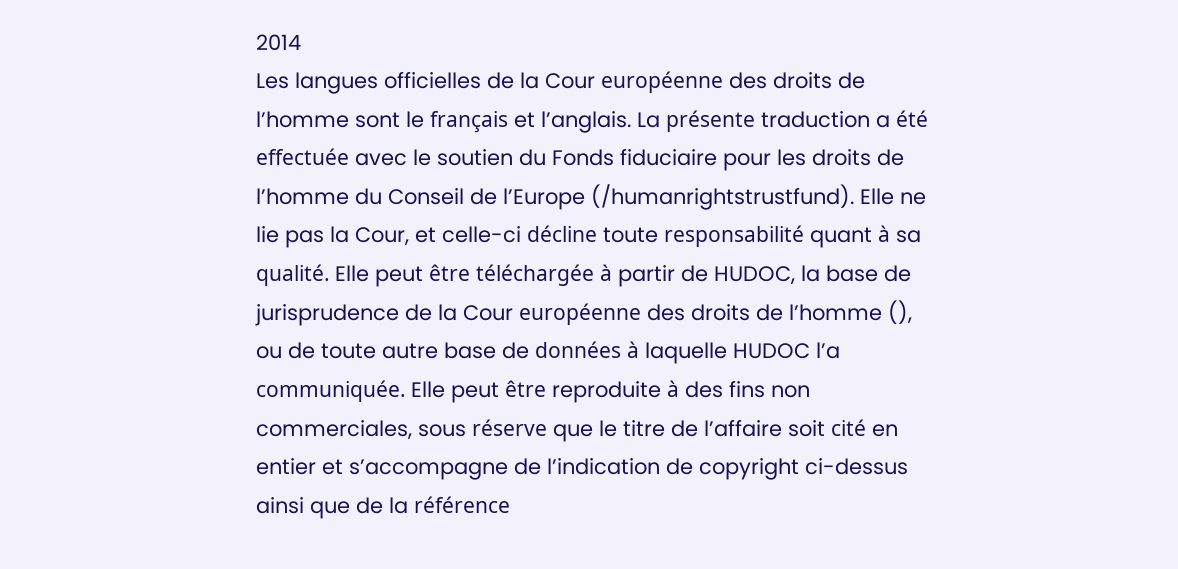2014
Les langues officielles de la Cour européenne des droits de l’homme sont le français et l’anglais. La présente traduction a été effectuée avec le soutien du Fonds fiduciaire pour les droits de l’homme du Conseil de l’Europe (/humanrightstrustfund). Elle ne lie pas la Cour, et celle-ci décline toute responsabilité quant à sa qualité. Elle peut être téléchargée à partir de HUDOC, la base de jurisprudence de la Cour européenne des droits de l’homme (), ou de toute autre base de données à laquelle HUDOC l’a communiquée. Elle peut être reproduite à des fins non commerciales, sous réserve que le titre de l’affaire soit cité en entier et s’accompagne de l’indication de copyright ci-dessus ainsi que de la référence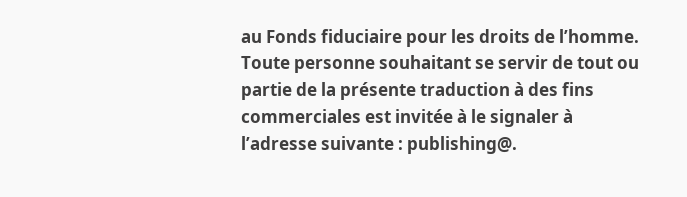au Fonds fiduciaire pour les droits de l’homme. Toute personne souhaitant se servir de tout ou partie de la présente traduction à des fins commerciales est invitée à le signaler à l’adresse suivante : publishing@.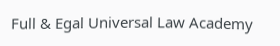Full & Egal Universal Law Academy